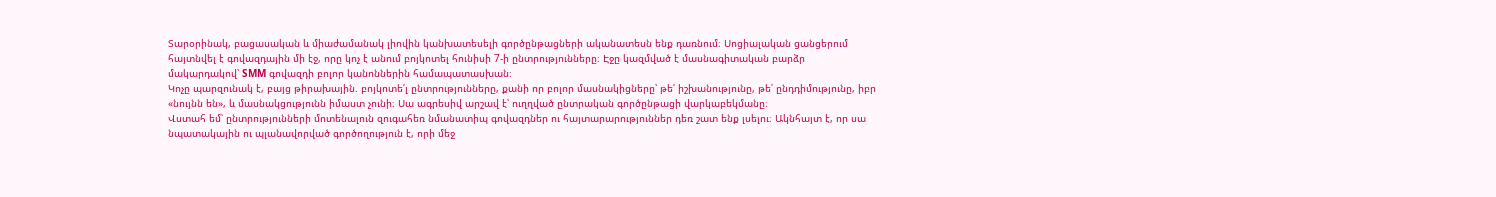Տարօրինակ, բացասական և միաժամանակ լիովին կանխատեսելի գործընթացների ականատեսն ենք դառնում։ Սոցիալական ցանցերում հայտնվել է գովազդային մի էջ, որը կոչ է անում բոյկոտել հունիսի 7-ի ընտրությունները։ Էջը կազմված է մասնագիտական բարձր մակարդակով՝ SMM գովազդի բոլոր կանոններին համապատասխան։
Կոչը պարզունակ է, բայց թիրախային. բոյկոտե՛լ ընտրությունները, քանի որ բոլոր մասնակիցները՝ թե՛ իշխանությունը, թե՛ ընդդիմությունը, իբր «նույնն են», և մասնակցությունն իմաստ չունի։ Սա ագրեսիվ արշավ է՝ ուղղված ընտրական գործընթացի վարկաբեկմանը։
Վստահ եմ՝ ընտրությունների մոտենալուն զուգահեռ նմանատիպ գովազդներ ու հայտարարություններ դեռ շատ ենք լսելու։ Ակնհայտ է, որ սա նպատակային ու պլանավորված գործողություն է, որի մեջ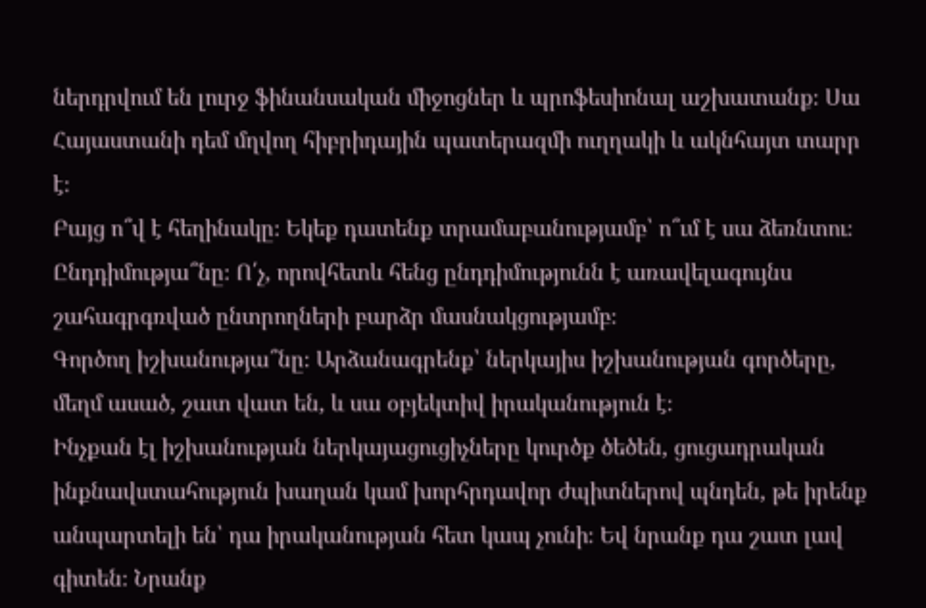ներդրվում են լուրջ ֆինանսական միջոցներ և պրոֆեսիոնալ աշխատանք։ Սա Հայաստանի դեմ մղվող հիբրիդային պատերազմի ուղղակի և ակնհայտ տարր է։
Բայց ո՞վ է հեղինակը։ Եկեք դատենք տրամաբանությամբ՝ ո՞ւմ է սա ձեռնտու։
Ընդդիմությա՞նը։ Ո՛չ, որովհետև հենց ընդդիմությունն է առավելագույնս շահագրգռված ընտրողների բարձր մասնակցությամբ։
Գործող իշխանությա՞նը։ Արձանագրենք՝ ներկայիս իշխանության գործերը, մեղմ ասած, շատ վատ են, և սա օբյեկտիվ իրականություն է։
Ինչքան էլ իշխանության ներկայացուցիչները կուրծք ծեծեն, ցուցադրական ինքնավստահություն խաղան կամ խորհրդավոր ժպիտներով պնդեն, թե իրենք անպարտելի են՝ դա իրականության հետ կապ չունի։ Եվ նրանք դա շատ լավ գիտեն։ Նրանք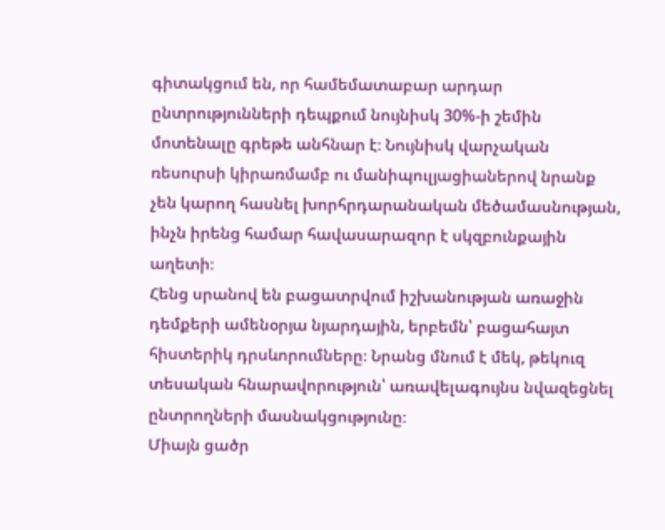գիտակցում են, որ համեմատաբար արդար ընտրությունների դեպքում նույնիսկ 30%-ի շեմին մոտենալը գրեթե անհնար է։ Նույնիսկ վարչական ռեսուրսի կիրառմամբ ու մանիպուլյացիաներով նրանք չեն կարող հասնել խորհրդարանական մեծամասնության, ինչն իրենց համար հավասարազոր է սկզբունքային աղետի։
Հենց սրանով են բացատրվում իշխանության առաջին դեմքերի ամենօրյա նյարդային, երբեմն՝ բացահայտ հիստերիկ դրսևորումները։ Նրանց մնում է մեկ, թեկուզ տեսական հնարավորություն՝ առավելագույնս նվազեցնել ընտրողների մասնակցությունը։
Միայն ցածր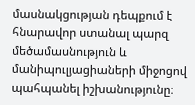մասնակցության դեպքում է հնարավոր ստանալ պարզ մեծամասնություն և մանիպուլյացիաների միջոցով պահպանել իշխանությունը։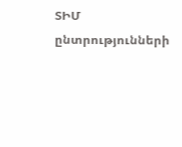ՏԻՄ ընտրությունների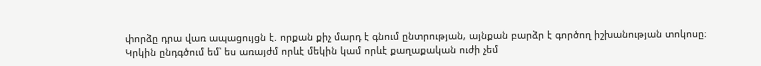փորձը դրա վառ ապացույցն է. որքան քիչ մարդ է գնում ընտրության, այնքան բարձր է գործող իշխանության տոկոսը։
Կրկին ընդգծում եմ՝ ես առայժմ որևէ մեկին կամ որևէ քաղաքական ուժի չեմ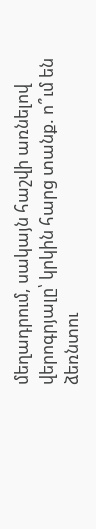մեղադրում, սակայն հաշվի առնելով վերոգրյալը՝ կրկին հարց տանք. ո՞ւմ են ձեռնտու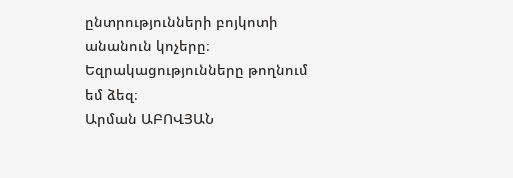ընտրությունների բոյկոտի անանուն կոչերը։
Եզրակացությունները թողնում եմ ձեզ։
Արման ԱԲՈՎՅԱՆ